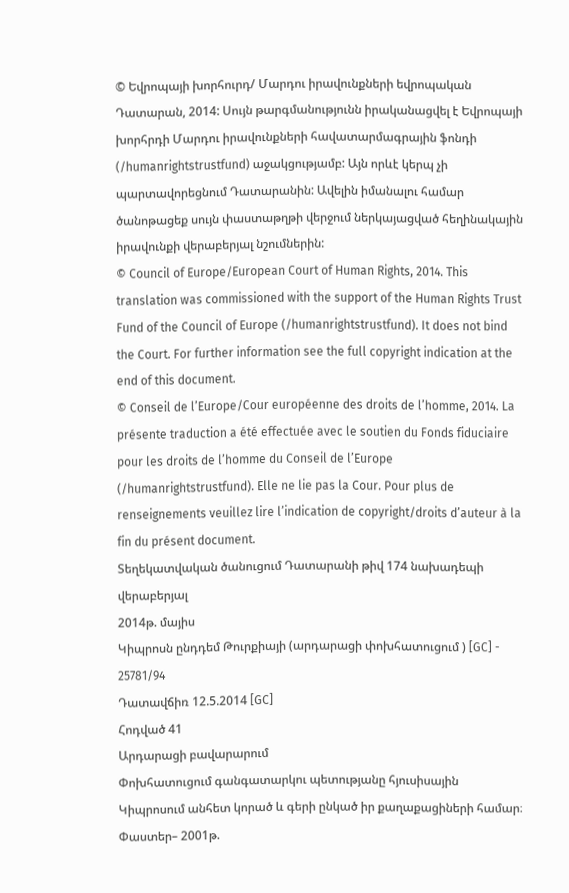© Եվրոպայի խորհուրդ/ Մարդու իրավունքների եվրոպական Դատարան, 2014: Սույն թարգմանությունն իրականացվել է Եվրոպայի խորհրդի Մարդու իրավունքների հավատարմագրային ֆոնդի (/humanrightstrustfund) աջակցությամբ: Այն որևէ կերպ չի պարտավորեցնում Դատարանին: Ավելին իմանալու համար ծանոթացեք սույն փաստաթղթի վերջում ներկայացված հեղինակային իրավունքի վերաբերյալ նշումներին:
© Council of Europe/European Court of Human Rights, 2014. This translation was commissioned with the support of the Human Rights Trust Fund of the Council of Europe (/humanrightstrustfund). It does not bind the Court. For further information see the full copyright indication at the end of this document.
© Conseil de l’Europe/Cour européenne des droits de l’homme, 2014. La présente traduction a été effectuée avec le soutien du Fonds fiduciaire pour les droits de l’homme du Conseil de l’Europe (/humanrightstrustfund). Elle ne lie pas la Cour. Pour plus de renseignements veuillez lire l’indication de copyright/droits d’auteur à la fin du présent document.
Տեղեկատվական ծանուցում Դատարանի թիվ 174 նախադեպի վերաբերյալ
2014թ. մայիս
Կիպրոսն ընդդեմ Թուրքիայի (արդարացի փոխհատուցում ) [GC] - 25781/94
Դատավճիռ 12.5.2014 [GC]
Հոդված 41
Արդարացի բավարարում
Փոխհատուցում գանգատարկու պետությանը հյուսիսային Կիպրոսում անհետ կորած և գերի ընկած իր քաղաքացիների համար։
Փաստեր– 2001թ.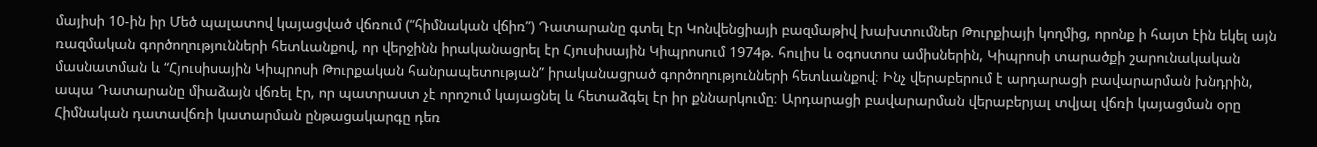մայիսի 10-ին իր Մեծ պալատով կայացված վճռում (“հիմնական վճիռ”) Դատարանը գտել էր Կոնվենցիայի բազմաթիվ խախտումներ Թուրքիայի կողմից, որոնք ի հայտ էին եկել այն ռազմական գործողությունների հետևանքով, որ վերջինն իրականացրել էր Հյուսիսային Կիպրոսում 1974թ. հուլիս և օգոստոս ամիսներին, Կիպրոսի տարածքի շարունակական մասնատման և “Հյուսիսային Կիպրոսի Թուրքական հանրապետության” իրականացրած գործողությունների հետևանքով։ Ինչ վերաբերում է արդարացի բավարարման խնդրին, ապա Դատարանը միաձայն վճռել էր, որ պատրաստ չէ որոշում կայացնել և հետաձգել էր իր քննարկումը։ Արդարացի բավարարման վերաբերյալ տվյալ վճռի կայացման օրը Հիմնական դատավճռի կատարման ընթացակարգը դեռ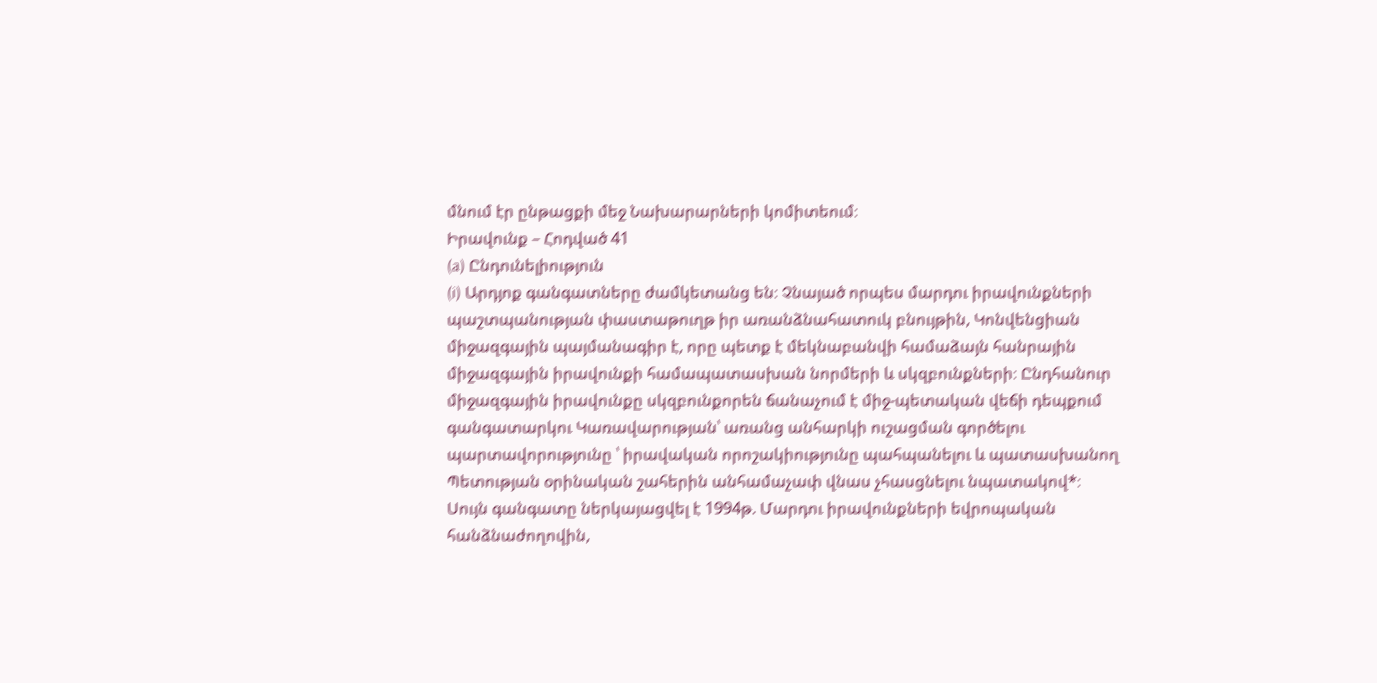մնում էր ընթացքի մեջ Նախարարների կոմիտեում։
Իրավունք – Հոդված 41
(a) Ընդունելիություն
(i) Արդյոք գանգատները ժամկետանց են։ Չնայած որպես մարդու իրավունքների պաշտպանության փաստաթուղթ իր առանձնահատուկ բնույթին, Կոնվենցիան միջազգային պայմանագիր է, որը պետք է մեկնաբանվի համաձայն հանրային միջազգային իրավունքի համապատասխան նորմերի և սկզբունքների։ Ընդհանուր միջազգային իրավունքը սկզբունքորեն ճանաչում է միջ-պետական վեճի դեպքում գանգատարկու Կառավարության՝ առանց անհարկի ուշացման գործելու պարտավորությունը ՝ իրավական որոշակիությունը պահպանելու և պատասխանող Պետության օրինական շահերին անհամաչափ վնաս չհասցնելու նպատակով*։
Սույն գանգատը ներկայացվել է 1994թ. Մարդու իրավունքների եվրոպական հանձնաժողովին,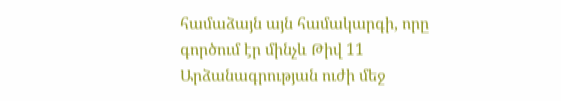համաձայն այն համակարգի, որը գործում էր մինչև Թիվ 11 Արձանագրության ուժի մեջ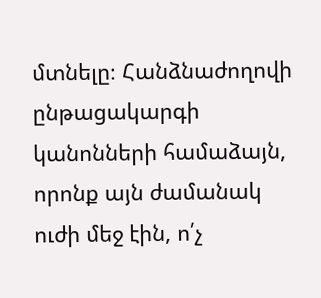մտնելը։ Հանձնաժողովի ընթացակարգի կանոնների համաձայն, որոնք այն ժամանակ ուժի մեջ էին, ո՛չ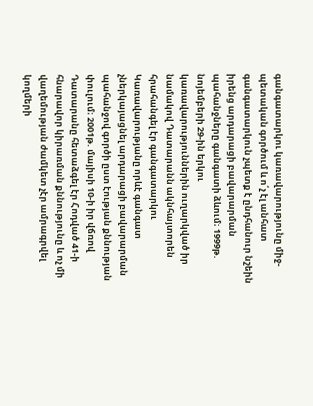գանգատարկու կառավարությունը միջ-պետական գործում և ո՛չ էլ անհատ գանգատարկուն չպետք է ընդհանուր նշեին իրենց արդարացի բավարարման պահանջները գանգատի ձևում։ 1999թ. նոյեմբերի 29-ին երկու կառավարություններին ուղարկված իր նամակով Դատարանն ակնհայտորեն հրահանգել էր գանգատարկու Կառավարությանը որևէ գանգատ չներկայացնել արդարացի բավարարման պահանջով գործի ըստ էության քննության փուլում։ 2001թ. մայիսի 10-ի իր վճռով Դատարանը հետաձգել էր Հոդված 41-ի հնարավոր կիրառման քննությունը և ոչ մի վաղեմության ժամկետ չէր ամրագրվել կողմերի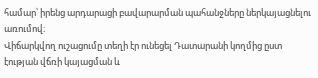համար՝ իրենց արդարացի բավարարման պահանջները ներկայացնելու առումով։
Վիճարկվող ուշացումը տեղի էր ունեցել Դատարանի կողմից ըստ էության վճռի կայացման և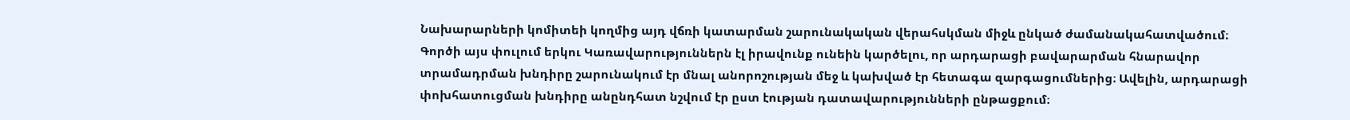Նախարարների կոմիտեի կողմից այդ վճռի կատարման շարունակական վերահսկման միջև ընկած ժամանակահատվածում։ Գործի այս փուլում երկու Կառավարություններն էլ իրավունք ունեին կարծելու, որ արդարացի բավարարման հնարավոր տրամադրման խնդիրը շարունակում էր մնալ անորոշության մեջ և կախված էր հետագա զարգացումներից։ Ավելին, արդարացի փոխհատուցման խնդիրը անընդհատ նշվում էր ըստ էության դատավարությունների ընթացքում։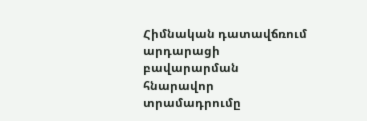Հիմնական դատավճռում արդարացի բավարարման հնարավոր տրամադրումը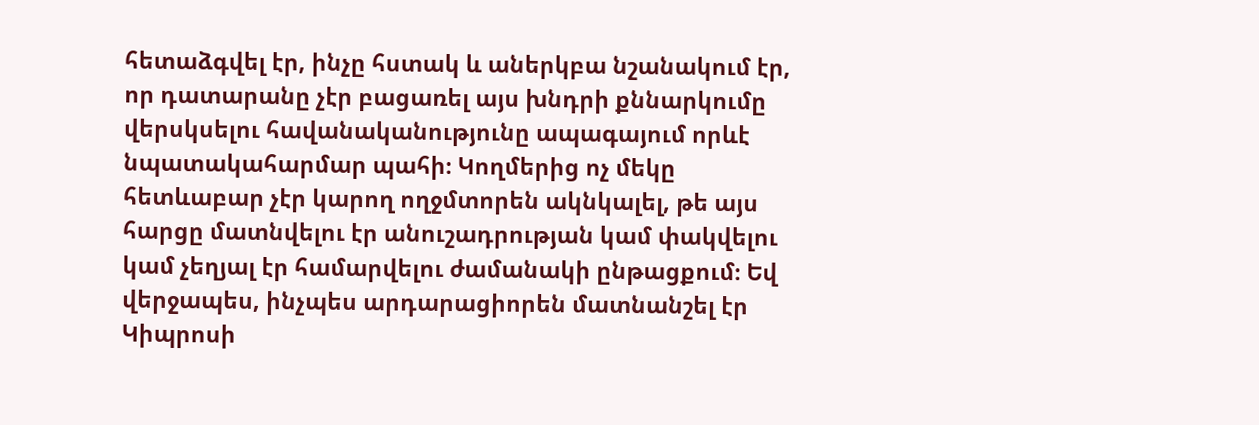հետաձգվել էր, ինչը հստակ և աներկբա նշանակում էր, որ դատարանը չէր բացառել այս խնդրի քննարկումը վերսկսելու հավանականությունը ապագայում որևէ նպատակահարմար պահի։ Կողմերից ոչ մեկը հետևաբար չէր կարող ողջմտորեն ակնկալել, թե այս հարցը մատնվելու էր անուշադրության կամ փակվելու կամ չեղյալ էր համարվելու ժամանակի ընթացքում։ Եվ վերջապես, ինչպես արդարացիորեն մատնանշել էր Կիպրոսի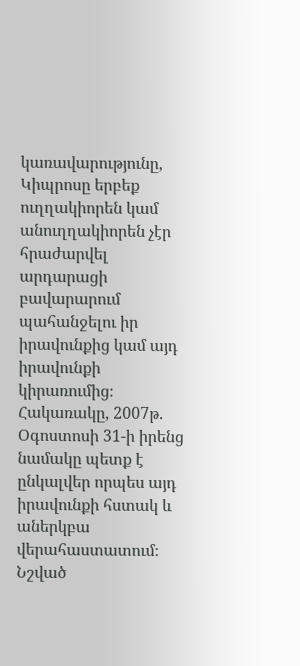կառավարությունը, Կիպրոսը երբեք ուղղակիորեն կամ անուղղակիորեն չէր հրաժարվել արդարացի բավարարում պահանջելու իր իրավունքից կամ այդ իրավունքի կիրառումից։ Հակառակը, 2007թ. Օգոստոսի 31-ի իրենց նամակը պետք է ընկալվեր որպես այդ իրավունքի հստակ և աներկբա վերահաստատում։ Նշված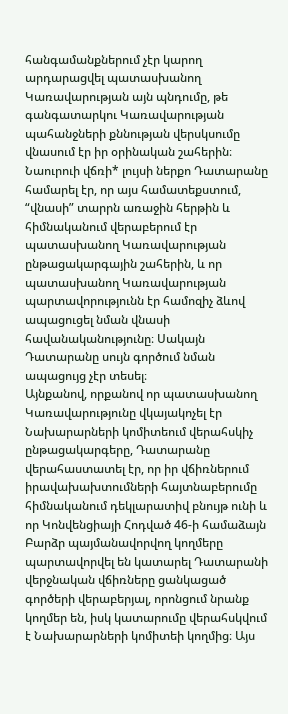հանգամանքներում չէր կարող արդարացվել պատասխանող Կառավարության այն պնդումը, թե գանգատարկու Կառավարության պահանջների քննության վերսկսումը վնասում էր իր օրինական շահերին։ Նաուրուի վճռի* լույսի ներքո Դատարանը համարել էր, որ այս համատեքստում, “վնասի” տարրն առաջին հերթին և հիմնականում վերաբերում էր պատասխանող Կառավարության ընթացակարգային շահերին, և որ պատասխանող Կառավարության պարտավորությունն էր համոզիչ ձևով ապացուցել նման վնասի հավանականությունը։ Սակայն Դատարանը սույն գործում նման ապացույց չէր տեսել։
Այնքանով, որքանով որ պատասխանող Կառավարությունը վկայակոչել էր Նախարարների կոմիտեում վերահսկիչ ընթացակարգերը, Դատարանը վերահաստատել էր, որ իր վճիռներում իրավախախտումների հայտնաբերումը հիմնականում դեկլարատիվ բնույթ ունի և որ Կոնվենցիայի Հոդված 46-ի համաձայն Բարձր պայմանավորվող կողմերը պարտավորվել են կատարել Դատարանի վերջնական վճիռները ցանկացած գործերի վերաբերյալ, որոնցում նրանք կողմեր են, իսկ կատարումը վերահսկվում է Նախարարների կոմիտեի կողմից։ Այս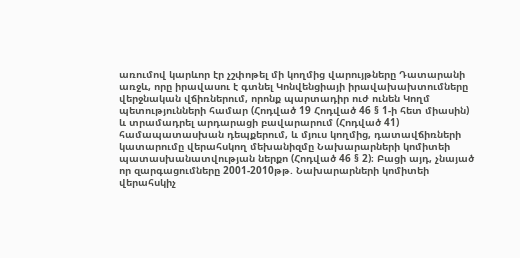առումով կարևոր էր չշփոթել մի կողմից վարույթները Դատարանի առջև, որը իրավասու է գտնել Կոնվենցիայի իրավախախտումները վերջնական վճիռներում, որոնք պարտադիր ուժ ունեն Կողմ պետությունների համար (Հոդված 19 Հոդված 46 § 1-ի հետ միասին) և տրամադրել արդարացի բավարարում (Հոդված 41) համապատասխան դեպքերում, և մյուս կողմից, դատավճիռների կատարումը վերահսկող մեխանիզմը Նախարարների կոմիտեի պատասխանատվության ներքո (Հոդված 46 § 2)։ Բացի այդ, չնայած որ զարգացումները 2001-2010թթ. Նախարարների կոմիտեի վերահսկիչ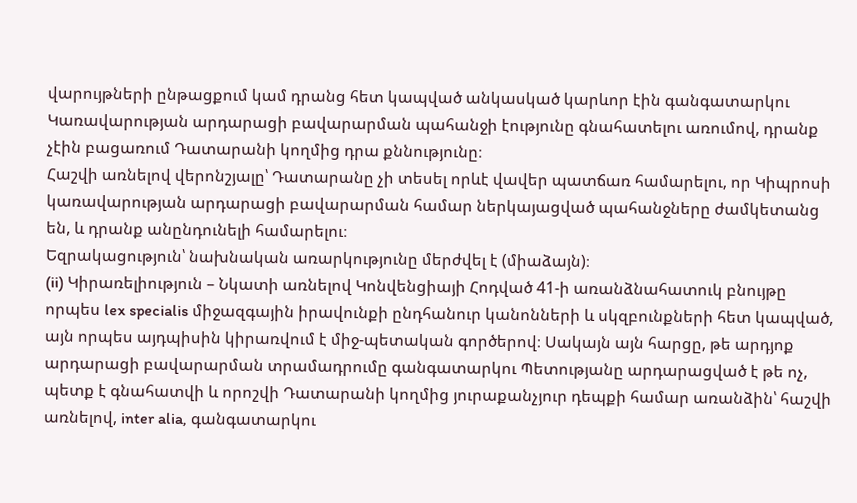վարույթների ընթացքում կամ դրանց հետ կապված անկասկած կարևոր էին գանգատարկու Կառավարության արդարացի բավարարման պահանջի էությունը գնահատելու առումով, դրանք չէին բացառում Դատարանի կողմից դրա քննությունը։
Հաշվի առնելով վերոնշյալը՝ Դատարանը չի տեսել որևէ վավեր պատճառ համարելու, որ Կիպրոսի կառավարության արդարացի բավարարման համար ներկայացված պահանջները ժամկետանց են, և դրանք անընդունելի համարելու։
Եզրակացություն՝ նախնական առարկությունը մերժվել է (միաձայն)։
(ii) Կիրառելիություն – Նկատի առնելով Կոնվենցիայի Հոդված 41-ի առանձնահատուկ բնույթը որպես lex specialis միջազգային իրավունքի ընդհանուր կանոնների և սկզբունքների հետ կապված, այն որպես այդպիսին կիրառվում է միջ-պետական գործերով։ Սակայն այն հարցը, թե արդյոք արդարացի բավարարման տրամադրումը գանգատարկու Պետությանը արդարացված է թե ոչ, պետք է գնահատվի և որոշվի Դատարանի կողմից յուրաքանչյուր դեպքի համար առանձին՝ հաշվի առնելով, inter alia, գանգատարկու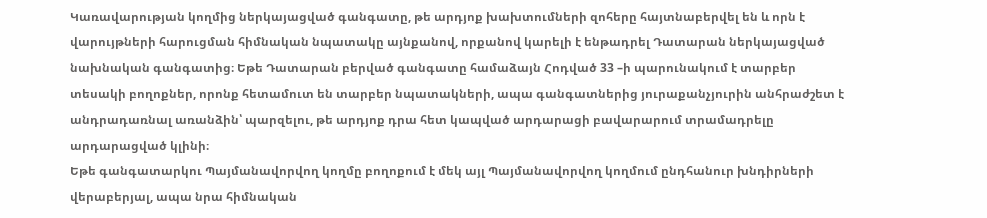Կառավարության կողմից ներկայացված գանգատը, թե արդյոք խախտումների զոհերը հայտնաբերվել են և որն է վարույթների հարուցման հիմնական նպատակը այնքանով, որքանով կարելի է ենթադրել Դատարան ներկայացված նախնական գանգատից։ Եթե Դատարան բերված գանգատը համաձայն Հոդված 33 –ի պարունակում է տարբեր տեսակի բողոքներ, որոնք հետամուտ են տարբեր նպատակների, ապա գանգատներից յուրաքանչյուրին անհրաժշետ է անդրադառնալ առանձին՝ պարզելու, թե արդյոք դրա հետ կապված արդարացի բավարարում տրամադրելը արդարացված կլինի։
Եթե գանգատարկու Պայմանավորվող կողմը բողոքում է մեկ այլ Պայմանավորվող կողմում ընդհանուր խնդիրների վերաբերյալ, ապա նրա հիմնական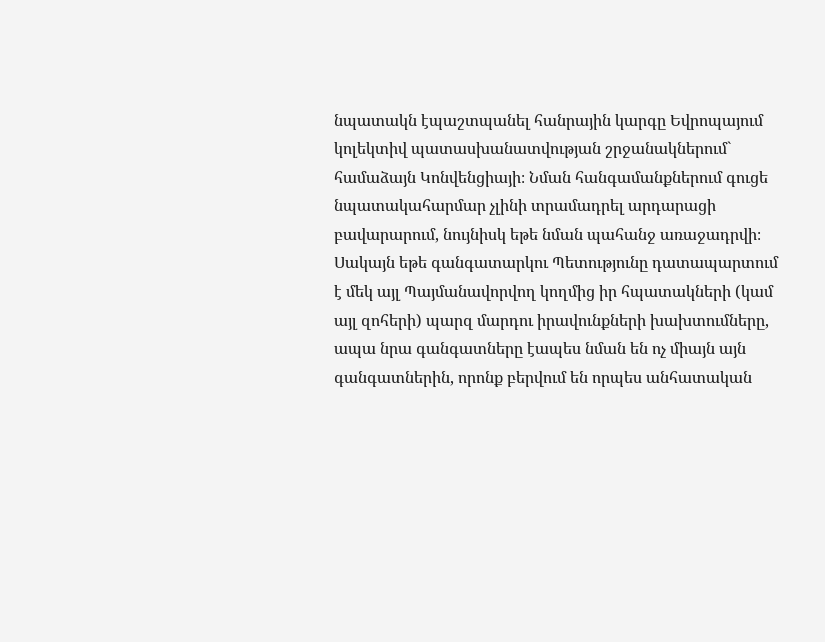նպատակն էպաշտպանել հանրային կարգը Եվրոպայում կոլեկտիվ պատասխանատվության շրջանակներում` համաձայն Կոնվենցիայի։ Նման հանգամանքներում գուցե նպատակահարմար չլինի տրամադրել արդարացի բավարարում, նույնիսկ եթե նման պահանջ առաջադրվի։ Սակայն եթե գանգատարկու Պետությունը դատապարտում է մեկ այլ Պայմանավորվող կողմից իր հպատակների (կամ այլ զոհերի) պարզ մարդու իրավունքների խախտումները, ապա նրա գանգատները էապես նման են ոչ միայն այն գանգատներին, որոնք բերվում են որպես անհատական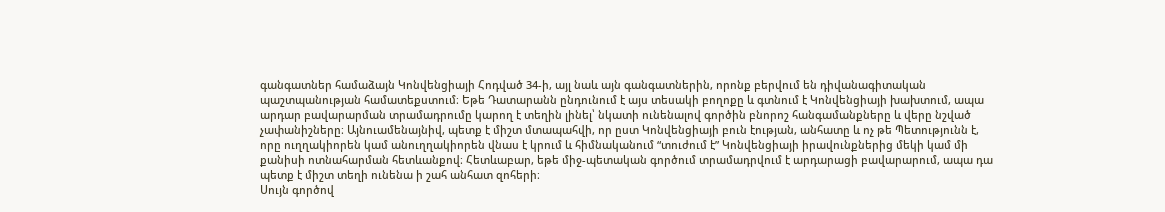գանգատներ համաձայն Կոնվենցիայի Հոդված 34-ի, այլ նաև այն գանգատներին, որոնք բերվում են դիվանագիտական պաշտպանության համատեքստում։ Եթե Դատարանն ընդունում է այս տեսակի բողոքը և գտնում է Կոնվենցիայի խախտում, ապա արդար բավարարման տրամադրումը կարող է տեղին լինել՝ նկատի ունենալով գործին բնորոշ հանգամանքները և վերը նշված չափանիշները։ Այնուամենայնիվ, պետք է միշտ մտապահվի, որ ըստ Կոնվենցիայի բուն էության, անհատը և ոչ թե Պետությունն է, որը ուղղակիորեն կամ անուղղակիորեն վնաս է կրում և հիմնականում “տուժում է” Կոնվենցիայի իրավունքներից մեկի կամ մի քանիսի ոտնահարման հետևանքով։ Հետևաբար, եթե միջ-պետական գործում տրամադրվում է արդարացի բավարարում, ապա դա պետք է միշտ տեղի ունենա ի շահ անհատ զոհերի։
Սույն գործով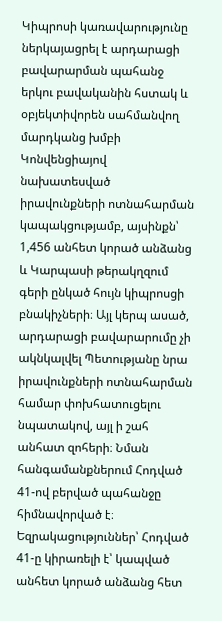Կիպրոսի կառավարությունը ներկայացրել է արդարացի բավարարման պահանջ երկու բավականին հստակ և օբյեկտիվորեն սահմանվող մարդկանց խմբի Կոնվենցիայով նախատեսված իրավունքների ոտնահարման կապակցությամբ, այսինքն՝ 1,456 անհետ կորած անձանց և Կարպասի թերակղզում գերի ընկած հույն կիպրոսցի բնակիչների։ Այլ կերպ ասած, արդարացի բավարարումը չի ակնկալվել Պետությանը նրա իրավունքների ոտնահարման համար փոխհատուցելու նպատակով, այլ ի շահ անհատ զոհերի։ Նման հանգամանքներում Հոդված 41-ով բերված պահանջը հիմնավորված է։
Եզրակացություններ՝ Հոդված 41-ը կիրառելի է՝ կապված անհետ կորած անձանց հետ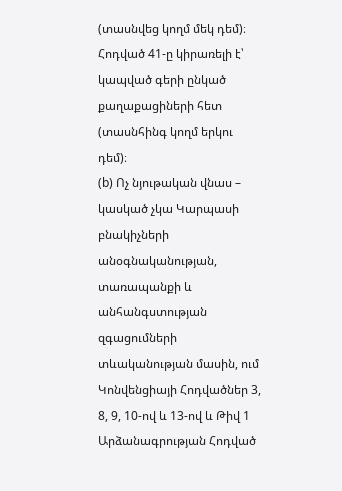(տասնվեց կողմ մեկ դեմ)։ Հոդված 41-ը կիրառելի է՝ կապված գերի ընկած քաղաքացիների հետ (տասնհինգ կողմ երկու դեմ)։
(b) Ոչ նյութական վնաս – կասկած չկա Կարպասի բնակիչների անօգնականության, տառապանքի և անհանգստության զգացումների տևականության մասին, ում Կոնվենցիայի Հոդվածներ 3, 8, 9, 10-ով և 13-ով և Թիվ 1 Արձանագրության Հոդված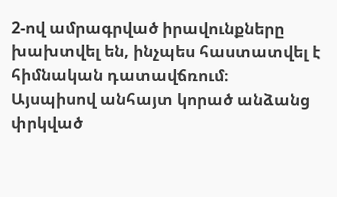2-ով ամրագրված իրավունքները խախտվել են, ինչպես հաստատվել է հիմնական դատավճռում։
Այսպիսով անհայտ կորած անձանց փրկված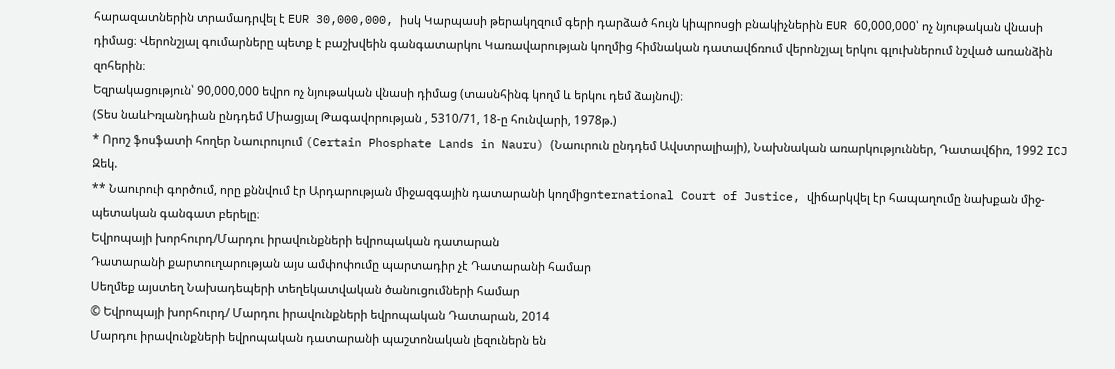հարազատներին տրամադրվել է EUR 30,000,000, իսկ Կարպասի թերակղզում գերի դարձած հույն կիպրոսցի բնակիչներին EUR 60,000,000՝ ոչ նյութական վնասի դիմաց։ Վերոնշյալ գումարները պետք է բաշխվեին գանգատարկու Կառավարության կողմից հիմնական դատավճռում վերոնշյալ երկու գլուխներում նշված առանձին զոհերին։
Եզրակացություն՝ 90,000,000 եվրո ոչ նյութական վնասի դիմաց (տասնհինգ կողմ և երկու դեմ ձայնով)։
(Տես նաևԻռլանդիան ընդդեմ Միացյալ Թագավորության , 5310/71, 18-ը հունվարի, 1978թ.)
* Որոշ ֆոսֆատի հողեր Նաուրույում (Certain Phosphate Lands in Nauru) (Նաուրուն ընդդեմ Ավստրալիայի), Նախնական առարկություններ, Դատավճիռ, 1992 ICJ Զեկ.
** Նաուրուի գործում, որը քննվում էր Արդարության միջազգային դատարանի կողմիցnternational Court of Justice, վիճարկվել էր հապաղումը նախքան միջ-պետական գանգատ բերելը։
Եվրոպայի խորհուրդ/Մարդու իրավունքների եվրոպական դատարան
Դատարանի քարտուղարության այս ամփոփումը պարտադիր չէ Դատարանի համար
Սեղմեք այստեղ Նախադեպերի տեղեկատվական ծանուցումների համար
© Եվրոպայի խորհուրդ/ Մարդու իրավունքների եվրոպական Դատարան, 2014
Մարդու իրավունքների եվրոպական դատարանի պաշտոնական լեզուներն են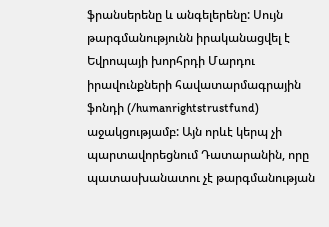ֆրանսերենը և անգելերենը: Սույն թարգմանությունն իրականացվել է Եվրոպայի խորհրդի Մարդու իրավունքների հավատարմագրային ֆոնդի (/humanrightstrustfund) աջակցությամբ: Այն որևէ կերպ չի պարտավորեցնում Դատարանին, որը պատասխանատու չէ թարգմանության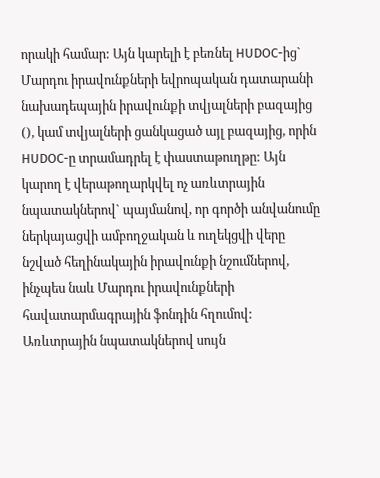որակի համար: Այն կարելի է բեռնել HUDOC-ից` Մարդու իրավունքների եվրոպական դատարանի նախադեպային իրավունքի տվյալների բազայից (), կամ տվյալների ցանկացած այլ բազայից, որին HUDOC-ը տրամադրել է փաստաթուղթը: Այն կարող է վերաթողարկվել ոչ առևտրային նպատակներով` պայմանով, որ գործի անվանումը ներկայացվի ամբողջական և ուղեկցվի վերը նշված հեղինակային իրավունքի նշումներով, ինչպես նաև Մարդու իրավունքների հավատարմագրային ֆոնդին հղումով: Առևտրային նպատակներով սույն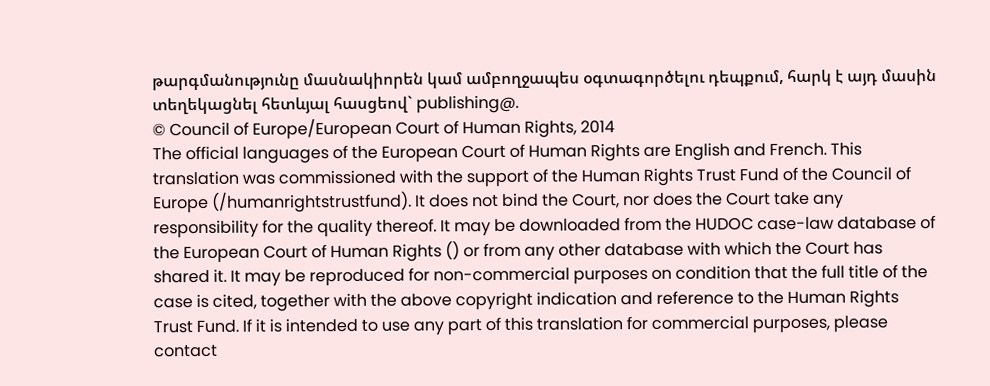թարգմանությունը մասնակիորեն կամ ամբողջապես օգտագործելու դեպքում, հարկ է այդ մասին տեղեկացնել հետևյալ հասցեով` publishing@.
© Council of Europe/European Court of Human Rights, 2014
The official languages of the European Court of Human Rights are English and French. This translation was commissioned with the support of the Human Rights Trust Fund of the Council of Europe (/humanrightstrustfund). It does not bind the Court, nor does the Court take any responsibility for the quality thereof. It may be downloaded from the HUDOC case-law database of the European Court of Human Rights () or from any other database with which the Court has shared it. It may be reproduced for non-commercial purposes on condition that the full title of the case is cited, together with the above copyright indication and reference to the Human Rights Trust Fund. If it is intended to use any part of this translation for commercial purposes, please contact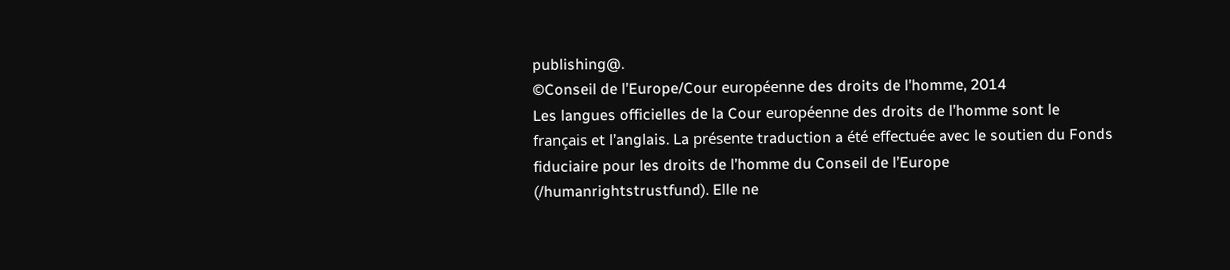publishing@.
©Conseil de l’Europe/Cour européenne des droits de l’homme, 2014
Les langues officielles de la Cour européenne des droits de l’homme sont le français et l’anglais. La présente traduction a été effectuée avec le soutien du Fonds fiduciaire pour les droits de l’homme du Conseil de l’Europe (/humanrightstrustfund). Elle ne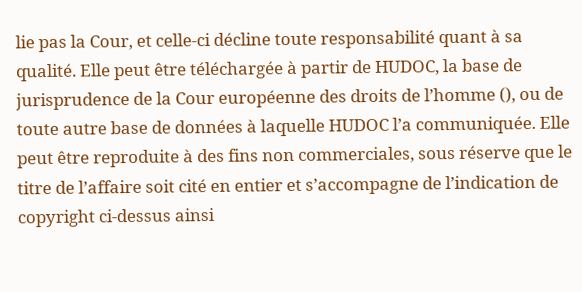lie pas la Cour, et celle-ci décline toute responsabilité quant à sa qualité. Elle peut être téléchargée à partir de HUDOC, la base de jurisprudence de la Cour européenne des droits de l’homme (), ou de toute autre base de données à laquelle HUDOC l’a communiquée. Elle peut être reproduite à des fins non commerciales, sous réserve que le titre de l’affaire soit cité en entier et s’accompagne de l’indication de copyright ci-dessus ainsi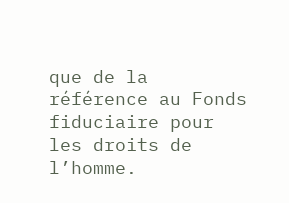que de la référence au Fonds fiduciaire pour les droits de l’homme.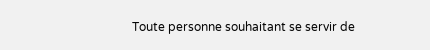Toute personne souhaitant se servir de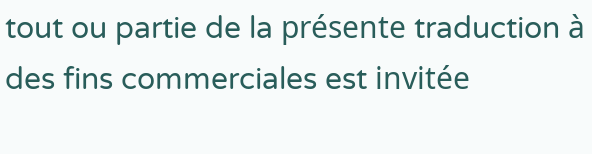tout ou partie de la présente traduction à des fins commerciales est invitée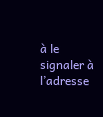à le signaler à l’adresse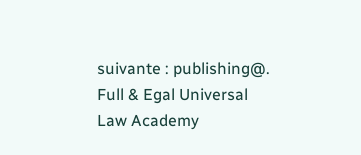suivante : publishing@.
Full & Egal Universal Law Academy